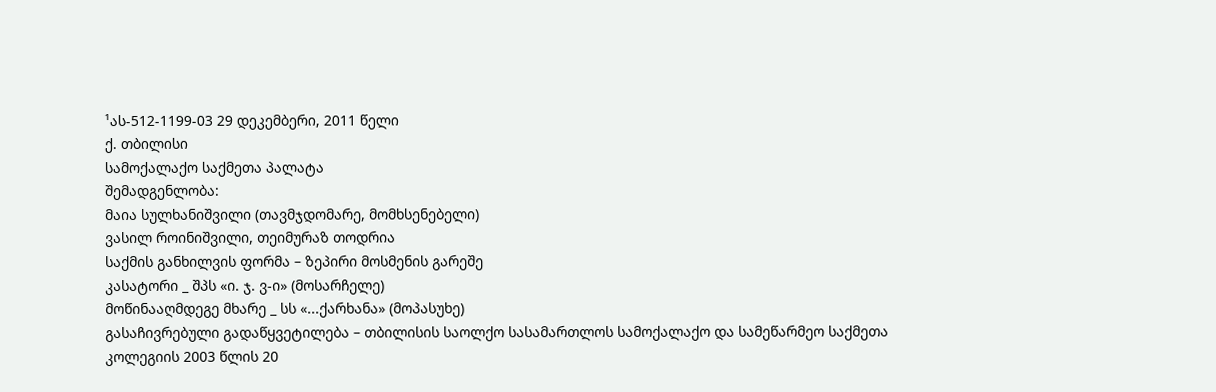¹ას-512-1199-03 29 დეკემბერი, 2011 წელი
ქ. თბილისი
სამოქალაქო საქმეთა პალატა
შემადგენლობა:
მაია სულხანიშვილი (თავმჯდომარე, მომხსენებელი)
ვასილ როინიშვილი, თეიმურაზ თოდრია
საქმის განხილვის ფორმა – ზეპირი მოსმენის გარეშე
კასატორი _ შპს «ი. ჯ. ვ-ი» (მოსარჩელე)
მოწინააღმდეგე მხარე _ სს «...ქარხანა» (მოპასუხე)
გასაჩივრებული გადაწყვეტილება – თბილისის საოლქო სასამართლოს სამოქალაქო და სამეწარმეო საქმეთა კოლეგიის 2003 წლის 20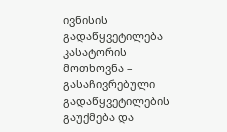ივნისის გადაწყვეტილება
კასატორის მოთხოვნა – გასაჩივრებული გადაწყვეტილების გაუქმება და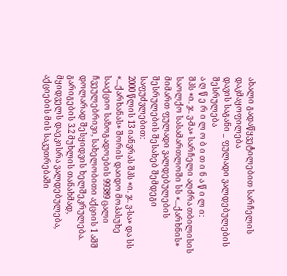ახალი გადაწყვეტილებით სარჩელის დაკმაყოფილება
დავის საგანი _ ფულადი ვალდებულების შესრულება
ა ღ წ ე რ ი ლ ო ბ ი თ ი ნ ა წ ი ლ ი:
შპს «ი. ჯ. ვ-მა» სარჩელი აღძრა თბილისის საოლქო სასამართლოში სს «...ქარხნის» მიმართ ფულადი ვალდებულების შესრულების შესახებ შემდეგი საფუძვლებით:
2000 წლის 13 იანვრას შპს «ი. ჯ. ვ-სა» და სს «...ქარხანას» შორის დაიდო მოპასუხე სააქციო საზოგადოების 99389 ცალი ჩვეულებრივი, სახელობითი აქციის 1 აშშ დოლარად შესყიდვის ხელშეკრულება. გარიგების 3.2 მუხლის თანახმად, მყიდველს დაეკისრა ვალდებულება, აქციების მის საკუთრებაში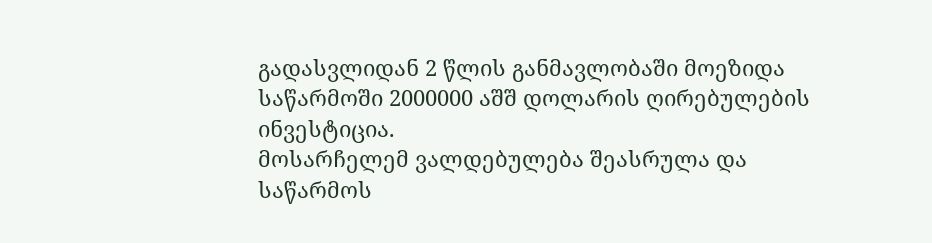გადასვლიდან 2 წლის განმავლობაში მოეზიდა საწარმოში 2000000 აშშ დოლარის ღირებულების ინვესტიცია.
მოსარჩელემ ვალდებულება შეასრულა და საწარმოს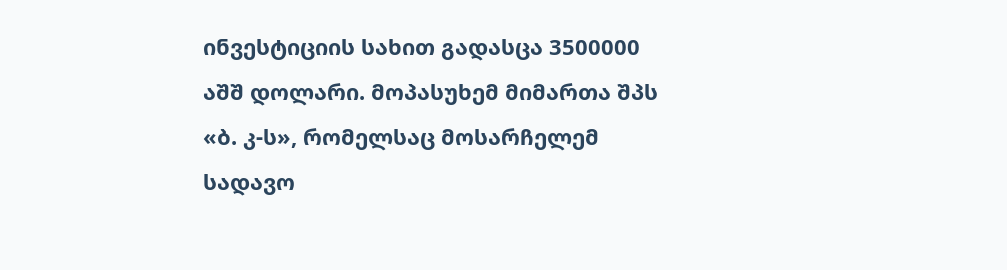ინვესტიციის სახით გადასცა 3500000 აშშ დოლარი. მოპასუხემ მიმართა შპს «ბ. კ-ს», რომელსაც მოსარჩელემ სადავო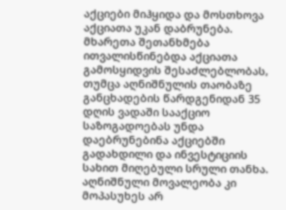აქციები მიჰყიდა და მოსთხოვა აქციათა უკან დაბრუნება. მხარეთა შეთანხმება ითვალისწინებდა აქციათა გამოსყიდვის შესაძლებლობას, თუმცა აღნიშნულის თაობაზე განცხადების წარდგენიდან 35 დღის ვადაში სააქციო საზოგადოებას უნდა დაებრუნებინა აქციებში გადახდილი და ინვესტიციის სახით მიღებული სრული თანხა. აღნიშნული მოვალეობა კი მოპასუხეს არ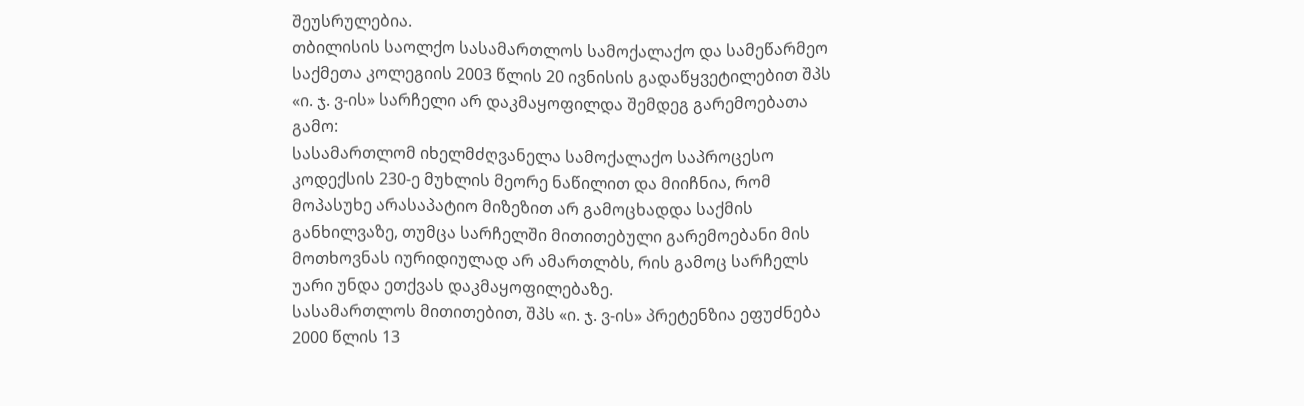შეუსრულებია.
თბილისის საოლქო სასამართლოს სამოქალაქო და სამეწარმეო საქმეთა კოლეგიის 2003 წლის 20 ივნისის გადაწყვეტილებით შპს «ი. ჯ. ვ-ის» სარჩელი არ დაკმაყოფილდა შემდეგ გარემოებათა გამო:
სასამართლომ იხელმძღვანელა სამოქალაქო საპროცესო კოდექსის 230-ე მუხლის მეორე ნაწილით და მიიჩნია, რომ მოპასუხე არასაპატიო მიზეზით არ გამოცხადდა საქმის განხილვაზე, თუმცა სარჩელში მითითებული გარემოებანი მის მოთხოვნას იურიდიულად არ ამართლბს, რის გამოც სარჩელს უარი უნდა ეთქვას დაკმაყოფილებაზე.
სასამართლოს მითითებით, შპს «ი. ჯ. ვ-ის» პრეტენზია ეფუძნება 2000 წლის 13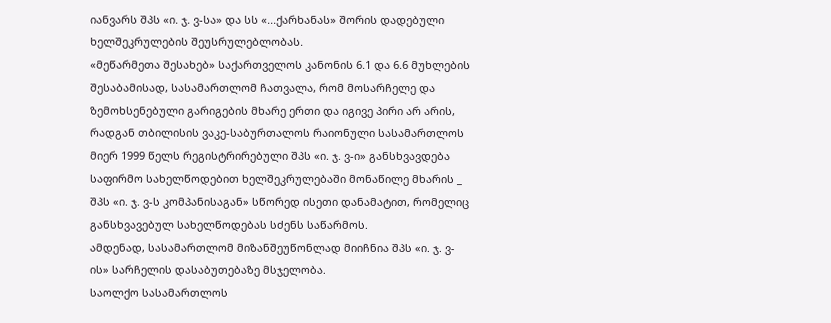იანვარს შპს «ი. ჯ. ვ-სა» და სს «...ქარხანას» შორის დადებული ხელშეკრულების შეუსრულებლობას.
«მეწარმეთა შესახებ» საქართველოს კანონის 6.1 და 6.6 მუხლების შესაბამისად, სასამართლომ ჩათვალა, რომ მოსარჩელე და ზემოხსენებული გარიგების მხარე ერთი და იგივე პირი არ არის, რადგან თბილისის ვაკე-საბურთალოს რაიონული სასამართლოს მიერ 1999 წელს რეგისტრირებული შპს «ი. ჯ. ვ-ი» განსხვავდება საფირმო სახელწოდებით ხელშეკრულებაში მონაწილე მხარის _ შპს «ი. ჯ. ვ-ს კომპანისაგან» სწორედ ისეთი დანამატით, რომელიც განსხვავებულ სახელწოდებას სძენს საწარმოს.
ამდენად, სასამართლომ მიზანშეუწონლად მიიჩნია შპს «ი. ჯ. ვ-ის» სარჩელის დასაბუთებაზე მსჯელობა.
საოლქო სასამართლოს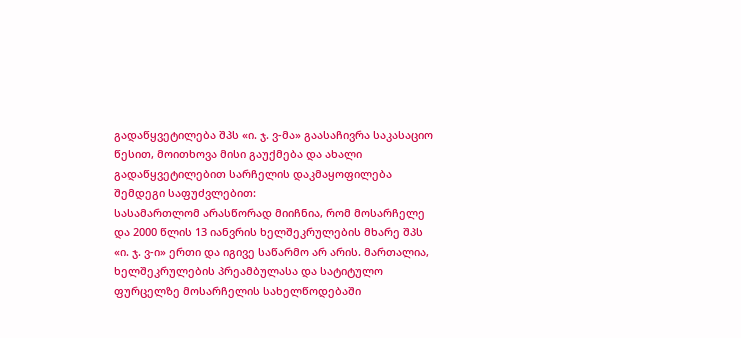გადაწყვეტილება შპს «ი. ჯ. ვ-მა» გაასაჩივრა საკასაციო წესით, მოითხოვა მისი გაუქმება და ახალი გადაწყვეტილებით სარჩელის დაკმაყოფილება შემდეგი საფუძვლებით:
სასამართლომ არასწორად მიიჩნია, რომ მოსარჩელე და 2000 წლის 13 იანვრის ხელშეკრულების მხარე შპს «ი. ჯ. ვ-ი» ერთი და იგივე საწარმო არ არის. მართალია, ხელშეკრულების პრეამბულასა და სატიტულო ფურცელზე მოსარჩელის სახელწოდებაში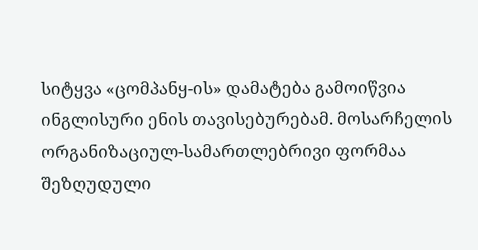სიტყვა «ცომპანყ-ის» დამატება გამოიწვია ინგლისური ენის თავისებურებამ. მოსარჩელის ორგანიზაციულ-სამართლებრივი ფორმაა შეზღუდული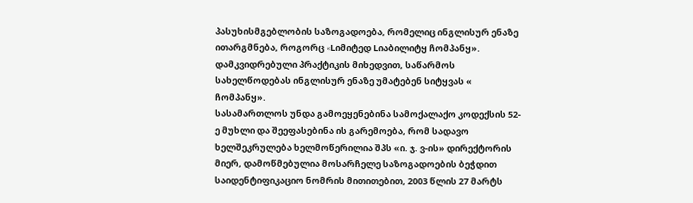პასუხისმგებლობის საზოგადოება, რომელიც ინგლისურ ენაზე ითარგმნება, როგორც «Lიმიტედ Lიაბილიტყ ჩომპანყ». დამკვიდრებული პრაქტიკის მიხედვით, საწარმოს სახელწოდებას ინგლისურ ენაზე უმატებენ სიტყვას « ჩომპანყ».
სასამართლოს უნდა გამოეყენებინა სამოქალაქო კოდექსის 52-ე მუხლი და შეეფასებინა ის გარემოება, რომ სადავო ხელშეკრულება ხელმოწერილია შპს «ი. ჯ. ვ-ის» დირექტორის მიერ, დამოწმებულია მოსარჩელე საზოგადოების ბეჭდით საიდენტიფიკაციო ნომრის მითითებით, 2003 წლის 27 მარტს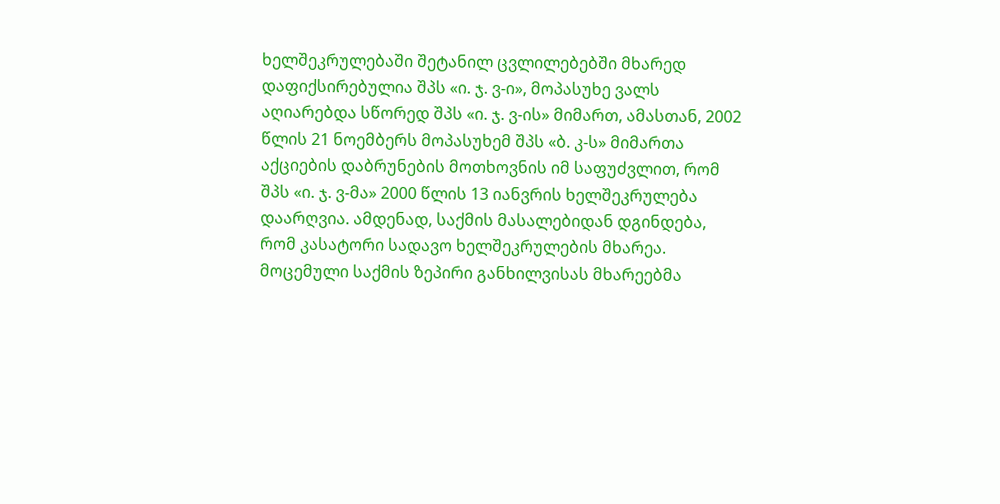ხელშეკრულებაში შეტანილ ცვლილებებში მხარედ დაფიქსირებულია შპს «ი. ჯ. ვ-ი», მოპასუხე ვალს აღიარებდა სწორედ შპს «ი. ჯ. ვ-ის» მიმართ, ამასთან, 2002 წლის 21 ნოემბერს მოპასუხემ შპს «ბ. კ-ს» მიმართა აქციების დაბრუნების მოთხოვნის იმ საფუძვლით, რომ შპს «ი. ჯ. ვ-მა» 2000 წლის 13 იანვრის ხელშეკრულება დაარღვია. ამდენად, საქმის მასალებიდან დგინდება, რომ კასატორი სადავო ხელშეკრულების მხარეა.
მოცემული საქმის ზეპირი განხილვისას მხარეებმა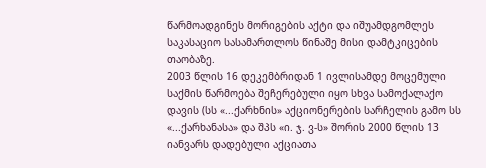წარმოადგინეს მორიგების აქტი და იშუამდგომლეს საკასაციო სასამართლოს წინაშე მისი დამტკიცების თაობაზე.
2003 წლის 16 დეკემბრიდან 1 ივლისამდე მოცემული საქმის წარმოება შეჩერებული იყო სხვა სამოქალაქო დავის (სს «...ქარხნის» აქციონერების სარჩელის გამო სს «...ქარხანასა» და შპს «ი. ჯ. ვ-ს» შორის 2000 წლის 13 იანვარს დადებული აქციათა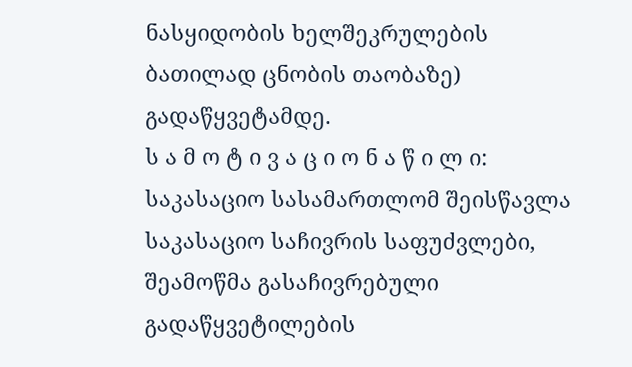ნასყიდობის ხელშეკრულების ბათილად ცნობის თაობაზე) გადაწყვეტამდე.
ს ა მ ო ტ ი ვ ა ც ი ო ნ ა წ ი ლ ი:
საკასაციო სასამართლომ შეისწავლა საკასაციო საჩივრის საფუძვლები, შეამოწმა გასაჩივრებული გადაწყვეტილების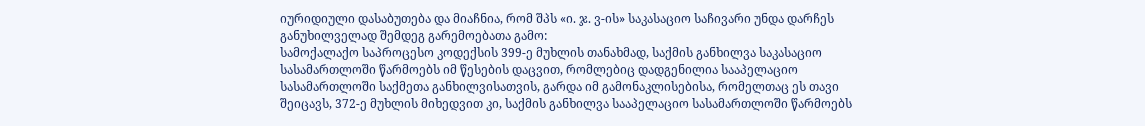იურიდიული დასაბუთება და მიაჩნია, რომ შპს «ი. ჯ. ვ-ის» საკასაციო საჩივარი უნდა დარჩეს განუხილველად შემდეგ გარემოებათა გამო:
სამოქალაქო საპროცესო კოდექსის 399-ე მუხლის თანახმად, საქმის განხილვა საკასაციო სასამართლოში წარმოებს იმ წესების დაცვით, რომლებიც დადგენილია სააპელაციო სასამართლოში საქმეთა განხილვისათვის, გარდა იმ გამონაკლისებისა, რომელთაც ეს თავი შეიცავს, 372-ე მუხლის მიხედვით კი, საქმის განხილვა სააპელაციო სასამართლოში წარმოებს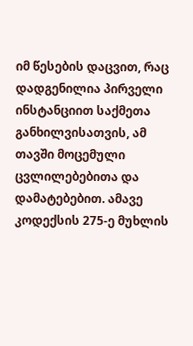იმ წესების დაცვით, რაც დადგენილია პირველი ინსტანციით საქმეთა განხილვისათვის, ამ თავში მოცემული ცვლილებებითა და დამატებებით. ამავე კოდექსის 275-ე მუხლის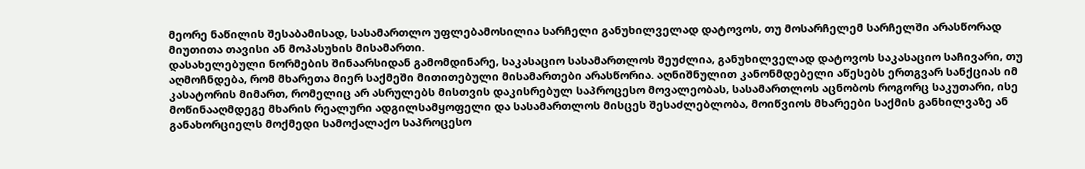მეორე ნაწილის შესაბამისად, სასამართლო უფლებამოსილია სარჩელი განუხილველად დატოვოს, თუ მოსარჩელემ სარჩელში არასწორად მიუთითა თავისი ან მოპასუხის მისამართი.
დასახელებული ნორმების შინაარსიდან გამომდინარე, საკასაციო სასამართლოს შეუძლია, განუხილველად დატოვოს საკასაციო საჩივარი, თუ აღმოჩნდება, რომ მხარეთა მიერ საქმეში მითითებული მისამართები არასწორია. აღნიშნულით კანონმდებელი აწესებს ერთგვარ სანქციას იმ კასატორის მიმართ, რომელიც არ ასრულებს მისთვის დაკისრებულ საპროცესო მოვალეობას, სასამართლოს აცნობოს როგორც საკუთარი, ისე მოწინააღმდეგე მხარის რეალური ადგილსამყოფელი და სასამართლოს მისცეს შესაძლებლობა, მოიწვიოს მხარეები საქმის განხილვაზე ან განახორციელს მოქმედი სამოქალაქო საპროცესო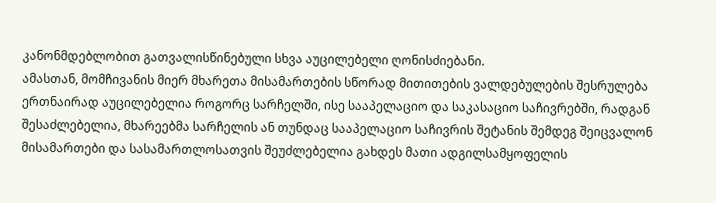კანონმდებლობით გათვალისწინებული სხვა აუცილებელი ღონისძიებანი.
ამასთან, მომჩივანის მიერ მხარეთა მისამართების სწორად მითითების ვალდებულების შესრულება ერთნაირად აუცილებელია როგორც სარჩელში, ისე სააპელაციო და საკასაციო საჩივრებში, რადგან შესაძლებელია, მხარეებმა სარჩელის ან თუნდაც სააპელაციო საჩივრის შეტანის შემდეგ შეიცვალონ მისამართები და სასამართლოსათვის შეუძლებელია გახდეს მათი ადგილსამყოფელის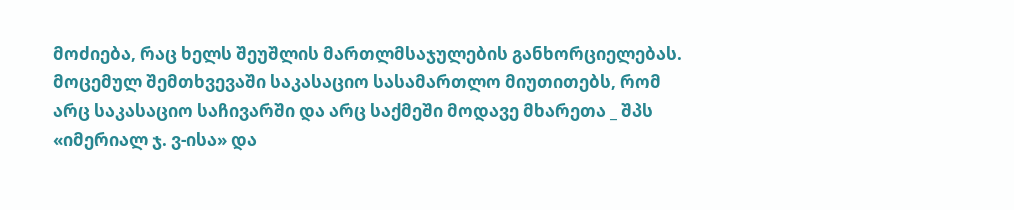მოძიება, რაც ხელს შეუშლის მართლმსაჯულების განხორციელებას.
მოცემულ შემთხვევაში საკასაციო სასამართლო მიუთითებს, რომ არც საკასაციო საჩივარში და არც საქმეში მოდავე მხარეთა _ შპს «იმერიალ ჯ. ვ-ისა» და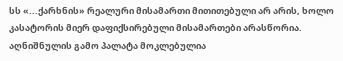სს «...ქარხნის» რეალური მისამართი მითითებული არ არის, ხოლო კასატორის მიერ დაფიქსირებული მისამართები არასწორია. აღნიშნულის გამო პალატა მოკლებულია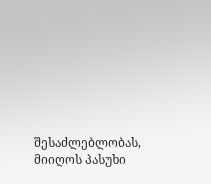შესაძლებლობას, მიიღოს პასუხი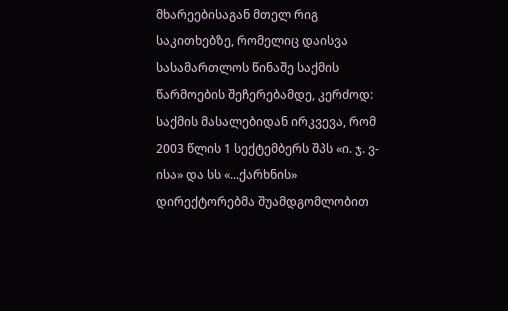მხარეებისაგან მთელ რიგ საკითხებზე, რომელიც დაისვა სასამართლოს წინაშე საქმის წარმოების შეჩერებამდე, კერძოდ:
საქმის მასალებიდან ირკვევა, რომ 2003 წლის 1 სექტემბერს შპს «ი. ჯ. ვ-ისა» და სს «...ქარხნის» დირექტორებმა შუამდგომლობით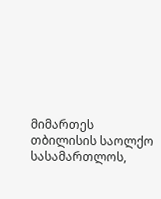მიმართეს თბილისის საოლქო სასამართლოს,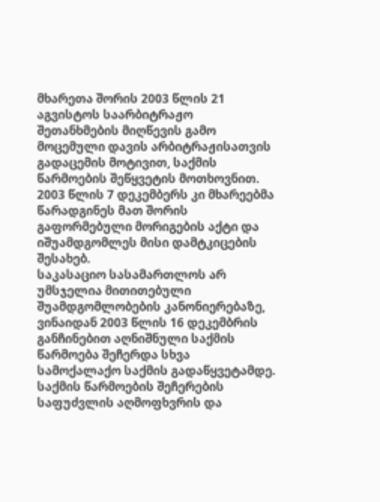მხარეთა შორის 2003 წლის 21 აგვისტოს საარბიტრაჟო შეთანხმების მიღწევის გამო მოცემული დავის არბიტრაჟისათვის გადაცემის მოტივით, საქმის წარმოების შეწყვეტის მოთხოვნით. 2003 წლის 7 დეკემბერს კი მხარეებმა წარადგინეს მათ შორის გაფორმებული მორიგების აქტი და იშუამდგომლეს მისი დამტკიცების შესახებ.
საკასაციო სასამართლოს არ უმსჯელია მითითებული შუამდგომლობების კანონიერებაზე, ვინაიდან 2003 წლის 16 დეკემბრის განჩინებით აღნიშნული საქმის წარმოება შეჩერდა სხვა სამოქალაქო საქმის გადაწყვეტამდე.
საქმის წარმოების შეჩერების საფუძვლის აღმოფხვრის და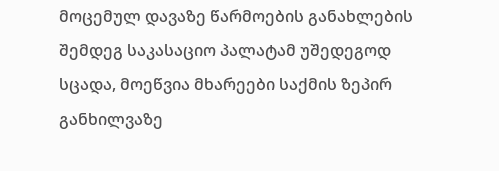მოცემულ დავაზე წარმოების განახლების შემდეგ საკასაციო პალატამ უშედეგოდ სცადა, მოეწვია მხარეები საქმის ზეპირ განხილვაზე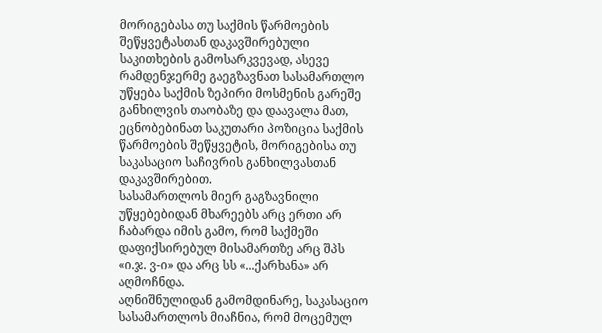მორიგებასა თუ საქმის წარმოების შეწყვეტასთან დაკავშირებული საკითხების გამოსარკვევად, ასევე რამდენჯერმე გაეგზავნათ სასამართლო უწყება საქმის ზეპირი მოსმენის გარეშე განხილვის თაობაზე და დაავალა მათ, ეცნობებინათ საკუთარი პოზიცია საქმის წარმოების შეწყვეტის, მორიგებისა თუ საკასაციო საჩივრის განხილვასთან დაკავშირებით.
სასამართლოს მიერ გაგზავნილი უწყებებიდან მხარეებს არც ერთი არ ჩაბარდა იმის გამო, რომ საქმეში დაფიქსირებულ მისამართზე არც შპს «ი.ჯ. ვ-ი» და არც სს «...ქარხანა» არ აღმოჩნდა.
აღნიშნულიდან გამომდინარე, საკასაციო სასამართლოს მიაჩნია, რომ მოცემულ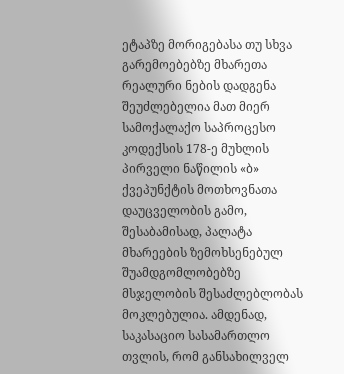ეტაპზე მორიგებასა თუ სხვა გარემოებებზე მხარეთა რეალური ნების დადგენა შეუძლებელია მათ მიერ სამოქალაქო საპროცესო კოდექსის 178-ე მუხლის პირველი ნაწილის «ბ» ქვეპუნქტის მოთხოვნათა დაუცველობის გამო, შესაბამისად, პალატა მხარეების ზემოხსენებულ შუამდგომლობებზე მსჯელობის შესაძლებლობას მოკლებულია. ამდენად, საკასაციო სასამართლო თვლის, რომ განსახილველ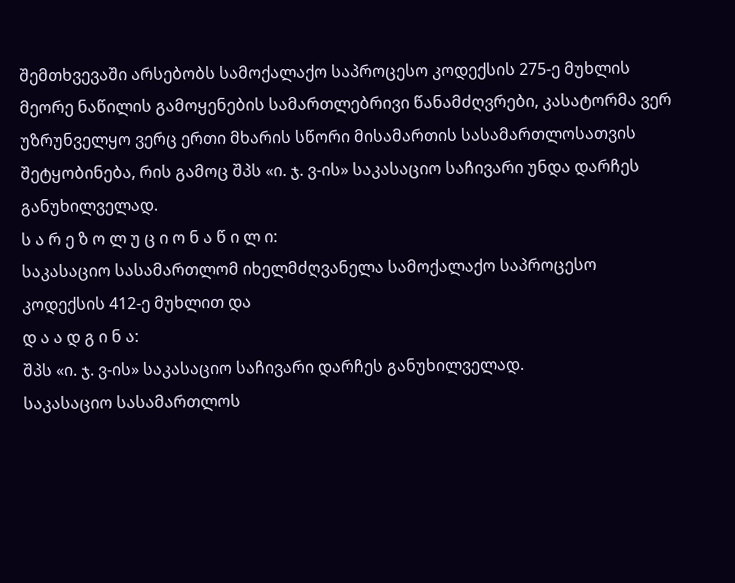შემთხვევაში არსებობს სამოქალაქო საპროცესო კოდექსის 275-ე მუხლის მეორე ნაწილის გამოყენების სამართლებრივი წანამძღვრები, კასატორმა ვერ უზრუნველყო ვერც ერთი მხარის სწორი მისამართის სასამართლოსათვის შეტყობინება, რის გამოც შპს «ი. ჯ. ვ-ის» საკასაციო საჩივარი უნდა დარჩეს განუხილველად.
ს ა რ ე ზ ო ლ უ ც ი ო ნ ა წ ი ლ ი:
საკასაციო სასამართლომ იხელმძღვანელა სამოქალაქო საპროცესო კოდექსის 412-ე მუხლით და
დ ა ა დ გ ი ნ ა:
შპს «ი. ჯ. ვ-ის» საკასაციო საჩივარი დარჩეს განუხილველად.
საკასაციო სასამართლოს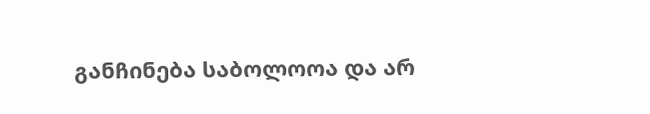განჩინება საბოლოოა და არ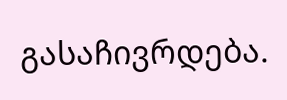გასაჩივრდება.